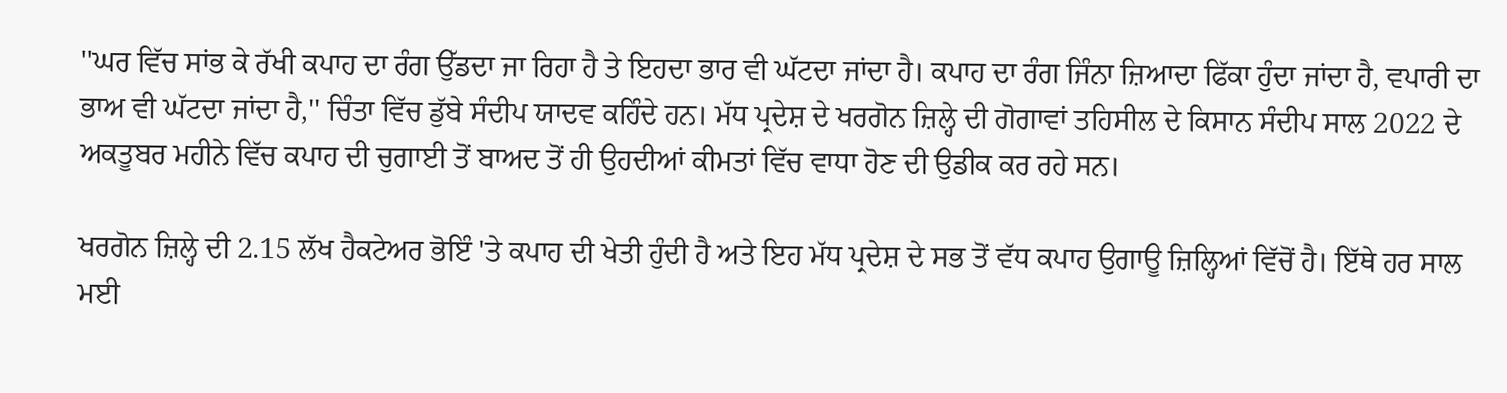''ਘਰ ਵਿੱਚ ਸਾਂਭ ਕੇ ਰੱਖੀ ਕਪਾਹ ਦਾ ਰੰਗ ਉੱਡਦਾ ਜਾ ਰਿਹਾ ਹੈ ਤੇ ਇਹਦਾ ਭਾਰ ਵੀ ਘੱਟਦਾ ਜਾਂਦਾ ਹੈ। ਕਪਾਹ ਦਾ ਰੰਗ ਜਿੰਨਾ ਜ਼ਿਆਦਾ ਫਿੱਕਾ ਹੁੰਦਾ ਜਾਂਦਾ ਹੈ, ਵਪਾਰੀ ਦਾ ਭਾਅ ਵੀ ਘੱਟਦਾ ਜਾਂਦਾ ਹੈ,'' ਚਿੰਤਾ ਵਿੱਚ ਡੁੱਬੇ ਸੰਦੀਪ ਯਾਦਵ ਕਹਿੰਦੇ ਹਨ। ਮੱਧ ਪ੍ਰਦੇਸ਼ ਦੇ ਖਰਗੋਨ ਜ਼ਿਲ੍ਹੇ ਦੀ ਗੋਗਾਵਾਂ ਤਹਿਸੀਲ ਦੇ ਕਿਸਾਨ ਸੰਦੀਪ ਸਾਲ 2022 ਦੇ ਅਕਤੂਬਰ ਮਹੀਨੇ ਵਿੱਚ ਕਪਾਹ ਦੀ ਚੁਗਾਈ ਤੋਂ ਬਾਅਦ ਤੋਂ ਹੀ ਉਹਦੀਆਂ ਕੀਮਤਾਂ ਵਿੱਚ ਵਾਧਾ ਹੋਣ ਦੀ ਉਡੀਕ ਕਰ ਰਹੇ ਸਨ।

ਖਰਗੋਨ ਜ਼ਿਲ੍ਹੇ ਦੀ 2.15 ਲੱਖ ਹੈਕਟੇਅਰ ਭੋਇੰ 'ਤੇ ਕਪਾਹ ਦੀ ਖੇਤੀ ਹੁੰਦੀ ਹੈ ਅਤੇ ਇਹ ਮੱਧ ਪ੍ਰਦੇਸ਼ ਦੇ ਸਭ ਤੋਂ ਵੱਧ ਕਪਾਹ ਉਗਾਊ ਜ਼ਿਲ੍ਹਿਆਂ ਵਿੱਚੋਂ ਹੈ। ਇੱਥੇ ਹਰ ਸਾਲ ਮਈ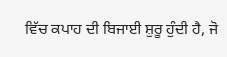ਵਿੱਚ ਕਪਾਹ ਦੀ ਬਿਜਾਈ ਸ਼ੁਰੂ ਹੁੰਦੀ ਹੈ, ਜੋ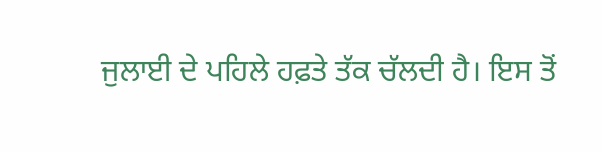ਜੁਲਾਈ ਦੇ ਪਹਿਲੇ ਹਫ਼ਤੇ ਤੱਕ ਚੱਲਦੀ ਹੈ। ਇਸ ਤੋਂ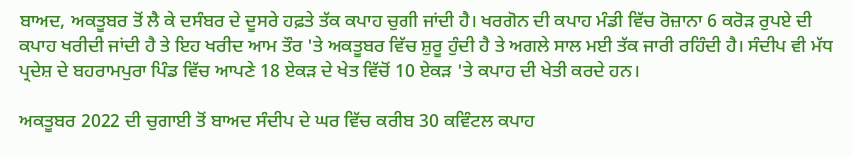ਬਾਅਦ, ਅਕਤੂਬਰ ਤੋਂ ਲੈ ਕੇ ਦਸੰਬਰ ਦੇ ਦੂਸਰੇ ਹਫ਼ਤੇ ਤੱਕ ਕਪਾਹ ਚੁਗੀ ਜਾਂਦੀ ਹੈ। ਖਰਗੋਨ ਦੀ ਕਪਾਹ ਮੰਡੀ ਵਿੱਚ ਰੋਜ਼ਾਨਾ 6 ਕਰੋੜ ਰੁਪਏ ਦੀ ਕਪਾਹ ਖਰੀਦੀ ਜਾਂਦੀ ਹੈ ਤੇ ਇਹ ਖਰੀਦ ਆਮ ਤੌਰ 'ਤੇ ਅਕਤੂਬਰ ਵਿੱਚ ਸ਼ੁਰੂ ਹੁੰਦੀ ਹੈ ਤੇ ਅਗਲੇ ਸਾਲ ਮਈ ਤੱਕ ਜਾਰੀ ਰਹਿੰਦੀ ਹੈ। ਸੰਦੀਪ ਵੀ ਮੱਧ ਪ੍ਰਦੇਸ਼ ਦੇ ਬਹਰਾਮਪੁਰਾ ਪਿੰਡ ਵਿੱਚ ਆਪਣੇ 18 ਏਕੜ ਦੇ ਖੇਤ ਵਿੱਚੋਂ 10 ਏਕੜ 'ਤੇ ਕਪਾਹ ਦੀ ਖੇਤੀ ਕਰਦੇ ਹਨ।

ਅਕਤੂਬਰ 2022 ਦੀ ਚੁਗਾਈ ਤੋਂ ਬਾਅਦ ਸੰਦੀਪ ਦੇ ਘਰ ਵਿੱਚ ਕਰੀਬ 30 ਕਵਿੰਟਲ ਕਪਾਹ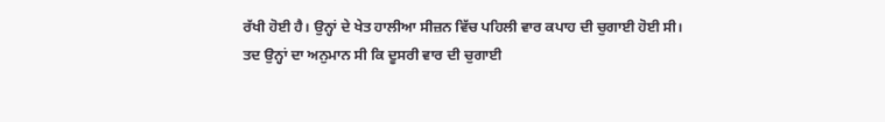ਰੱਖੀ ਹੋਈ ਹੈ। ਉਨ੍ਹਾਂ ਦੇ ਖੇਤ ਹਾਲੀਆ ਸੀਜ਼ਨ ਵਿੱਚ ਪਹਿਲੀ ਵਾਰ ਕਪਾਹ ਦੀ ਚੁਗਾਈ ਹੋਈ ਸੀ। ਤਦ ਉਨ੍ਹਾਂ ਦਾ ਅਨੁਮਾਨ ਸੀ ਕਿ ਦੂਸਰੀ ਵਾਰ ਦੀ ਚੁਗਾਈ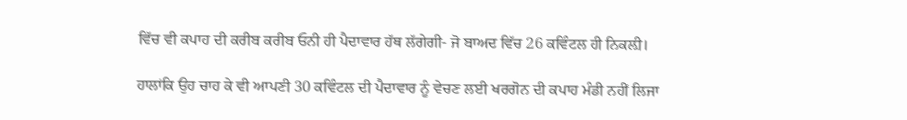ਵਿੱਚ ਵੀ ਕਪਾਹ ਦੀ ਕਰੀਬ ਕਰੀਬ ਓਨੀ ਹੀ ਪੈਦਾਵਾਰ ਹੱਥ ਲੱਗੇਗੀ- ਜੋ ਬਾਅਦ ਵਿੱਚ 26 ਕਵਿੰਟਲ ਹੀ ਨਿਕਲ਼ੀ।

ਹਾਲਾਂਕਿ ਉਹ ਚਾਹ ਕੇ ਵੀ ਆਪਣੀ 30 ਕਵਿੰਟਲ ਦੀ ਪੈਦਾਵਾਰ ਨੂੰ ਵੇਚਣ ਲਈ ਖਰਗੋਨ ਦੀ ਕਪਾਹ ਮੰਡੀ ਨਹੀਂ ਲਿਜਾ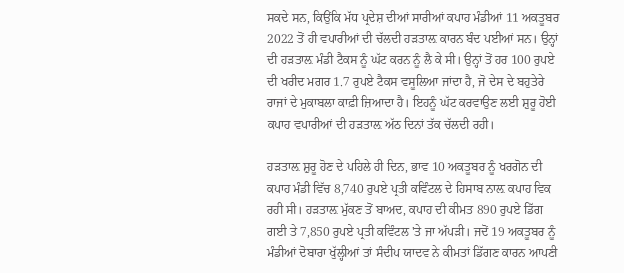ਸਕਦੇ ਸਨ, ਕਿਉਂਕਿ ਮੱਧ ਪ੍ਰਦੇਸ਼ ਦੀਆਂ ਸਾਰੀਆਂ ਕਪਾਹ ਮੰਡੀਆਂ 11 ਅਕਤੂਬਰ 2022 ਤੋਂ ਹੀ ਵਪਾਰੀਆਂ ਦੀ ਚੱਲਦੀ ਹੜਤਾਲ਼ ਕਾਰਨ ਬੰਦ ਪਈਆਂ ਸਨ। ਉਨ੍ਹਾਂ ਦੀ ਹੜਤਾਲ਼ ਮੰਡੀ ਟੈਕਸ ਨੂੰ ਘੱਟ ਕਰਨ ਨੂੰ ਲੈ ਕੇ ਸੀ। ਉਨ੍ਹਾਂ ਤੋਂ ਹਰ 100 ਰੁਪਏ ਦੀ ਖਰੀਦ ਮਗਰ 1.7 ਰੁਪਏ ਟੈਕਸ ਵਸੂਲਿਆ ਜਾਂਦਾ ਹੈ, ਜੋ ਦੇਸ ਦੇ ਬਹੁਤੇਰੇ ਰਾਜਾਂ ਦੇ ਮੁਕਾਬਲਾ ਕਾਫ਼ੀ ਜ਼ਿਆਦਾ ਹੈ। ਇਹਨੂੰ ਘੱਟ ਕਰਵਾਉਣ ਲਈ ਸ਼ੁਰੂ ਹੋਈ ਕਪਾਹ ਵਪਾਰੀਆਂ ਦੀ ਹੜਤਾਲ਼ ਅੱਠ ਦਿਨਾਂ ਤੱਕ ਚੱਲਦੀ ਰਹੀ।

ਹੜਤਾਲ਼ ਸ਼ੁਰੂ ਹੋਣ ਦੇ ਪਹਿਲੇ ਹੀ ਦਿਨ, ਭਾਵ 10 ਅਕਤੂਬਰ ਨੂੰ ਖਰਗੋਨ ਦੀ ਕਪਾਹ ਮੰਡੀ ਵਿੱਚ 8,740 ਰੁਪਏ ਪ੍ਰਤੀ ਕਵਿੰਟਲ ਦੇ ਹਿਸਾਬ ਨਾਲ਼ ਕਪਾਹ ਵਿਕ ਰਹੀ ਸੀ। ਹੜਤਾਲ਼ ਮੁੱਕਣ ਤੋਂ ਬਾਅਦ, ਕਪਾਹ ਦੀ ਕੀਮਤ 890 ਰੁਪਏ ਡਿੱਗ ਗਈ ਤੇ 7,850 ਰੁਪਏ ਪ੍ਰਤੀ ਕਵਿੰਟਲ 'ਤੇ ਜਾ ਅੱਪੜੀ। ਜਦੋਂ 19 ਅਕਤੂਬਰ ਨੂੰ ਮੰਡੀਆਂ ਦੋਬਾਰਾ ਖੁੱਲ੍ਹੀਆਂ ਤਾਂ ਸੰਦੀਪ ਯਾਦਵ ਨੇ ਕੀਮਤਾਂ ਡਿੱਗਣ ਕਾਰਨ ਆਪਣੀ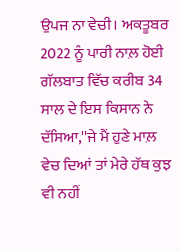ਉਪਜ ਨਾ ਵੇਚੀ। ਅਕਤੂਬਰ 2022 ਨੂੰ ਪਾਰੀ ਨਾਲ਼ ਹੋਈ ਗੱਲਬਾਤ ਵਿੱਚ ਕਰੀਬ 34 ਸਾਲ ਦੇ ਇਸ ਕਿਸਾਨ ਨੇ ਦੱਸਿਆ,''ਜੇ ਮੈਂ ਹੁਣੇ ਮਾਲ਼ ਵੇਚ ਦਿਆਂ ਤਾਂ ਮੇਰੇ ਹੱਥ ਕੁਝ ਵੀ ਨਹੀਂ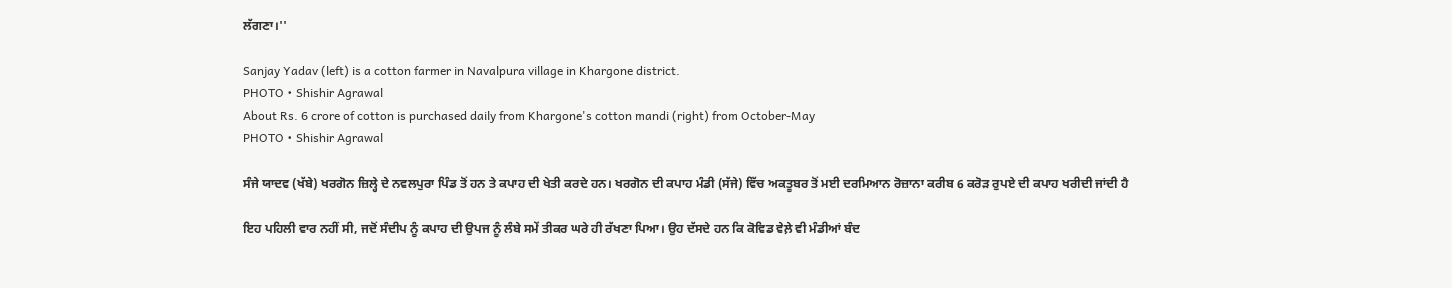ਲੱਗਣਾ।''

Sanjay Yadav (left) is a cotton farmer in Navalpura village in Khargone district.
PHOTO • Shishir Agrawal
About Rs. 6 crore of cotton is purchased daily from Khargone's cotton mandi (right) from October-May
PHOTO • Shishir Agrawal

ਸੰਜੇ ਯਾਦਵ (ਖੱਬੇ) ਖਰਗੋਨ ਜ਼ਿਲ੍ਹੇ ਦੇ ਨਵਲਪੁਰਾ ਪਿੰਡ ਤੋਂ ਹਨ ਤੇ ਕਪਾਹ ਦੀ ਖੇਤੀ ਕਰਦੇ ਹਨ। ਖਰਗੋਨ ਦੀ ਕਪਾਹ ਮੰਡੀ (ਸੱਜੇ) ਵਿੱਚ ਅਕਤੂਬਰ ਤੋਂ ਮਈ ਦਰਮਿਆਨ ਰੋਜ਼ਾਨਾ ਕਰੀਬ 6 ਕਰੋੜ ਰੁਪਏ ਦੀ ਕਪਾਹ ਖਰੀਦੀ ਜਾਂਦੀ ਹੈ

ਇਹ ਪਹਿਲੀ ਵਾਰ ਨਹੀਂ ਸੀ, ਜਦੋਂ ਸੰਦੀਪ ਨੂੰ ਕਪਾਹ ਦੀ ਉਪਜ ਨੂੰ ਲੰਬੇ ਸਮੇਂ ਤੀਕਰ ਘਰੇ ਹੀ ਰੱਖਣਾ ਪਿਆ। ਉਹ ਦੱਸਦੇ ਹਨ ਕਿ ਕੋਵਿਡ ਵੇਲ਼ੇ ਵੀ ਮੰਡੀਆਂ ਬੰਦ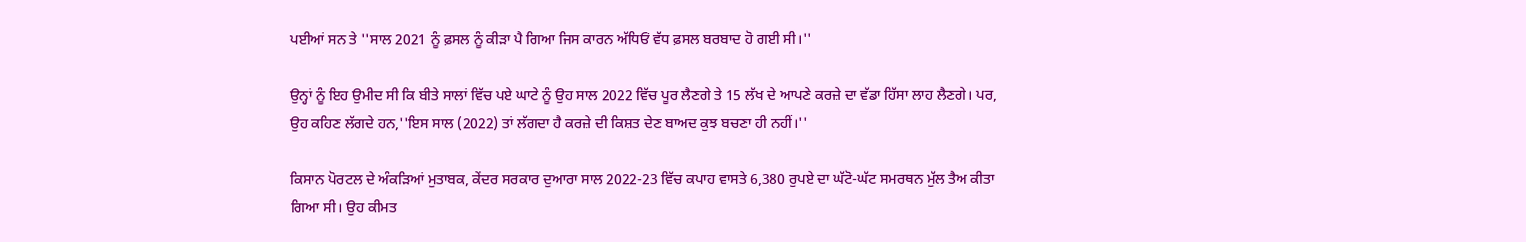ਪਈਆਂ ਸਨ ਤੇ ''ਸਾਲ 2021 ਨੂੰ ਫ਼ਸਲ ਨੂੰ ਕੀੜਾ ਪੈ ਗਿਆ ਜਿਸ ਕਾਰਨ ਅੱਧਿਓਂ ਵੱਧ ਫ਼ਸਲ ਬਰਬਾਦ ਹੋ ਗਈ ਸੀ।''

ਉਨ੍ਹਾਂ ਨੂੰ ਇਹ ਉਮੀਦ ਸੀ ਕਿ ਬੀਤੇ ਸਾਲਾਂ ਵਿੱਚ ਪਏ ਘਾਟੇ ਨੂੰ ਉਹ ਸਾਲ 2022 ਵਿੱਚ ਪੂਰ ਲੈਣਗੇ ਤੇ 15 ਲੱਖ ਦੇ ਆਪਣੇ ਕਰਜ਼ੇ ਦਾ ਵੱਡਾ ਹਿੱਸਾ ਲਾਹ ਲੈਣਗੇ। ਪਰ, ਉਹ ਕਹਿਣ ਲੱਗਦੇ ਹਨ,''ਇਸ ਸਾਲ (2022) ਤਾਂ ਲੱਗਦਾ ਹੈ ਕਰਜ਼ੇ ਦੀ ਕਿਸ਼ਤ ਦੇਣ ਬਾਅਦ ਕੁਝ ਬਚਣਾ ਹੀ ਨਹੀਂ।''

ਕਿਸਾਨ ਪੋਰਟਲ ਦੇ ਅੰਕੜਿਆਂ ਮੁਤਾਬਕ, ਕੇਂਦਰ ਸਰਕਾਰ ਦੁਆਰਾ ਸਾਲ 2022-23 ਵਿੱਚ ਕਪਾਹ ਵਾਸਤੇ 6,380 ਰੁਪਏ ਦਾ ਘੱਟੋ-ਘੱਟ ਸਮਰਥਨ ਮੁੱਲ ਤੈਅ ਕੀਤਾ ਗਿਆ ਸੀ। ਉਹ ਕੀਮਤ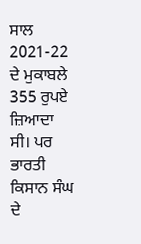ਸਾਲ 2021-22 ਦੇ ਮੁਕਾਬਲੇ 355 ਰੁਪਏ ਜ਼ਿਆਦਾ ਸੀ। ਪਰ ਭਾਰਤੀ ਕਿਸਾਨ ਸੰਘ ਦੇ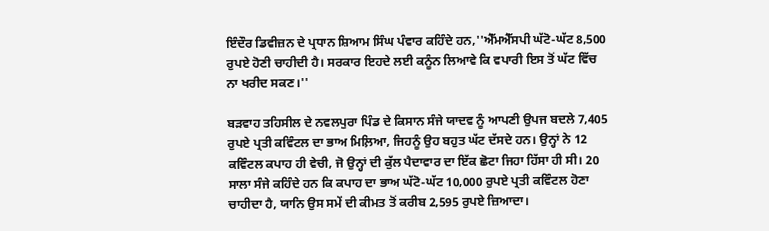ਇੰਦੌਰ ਡਿਵੀਜ਼ਨ ਦੇ ਪ੍ਰਧਾਨ ਸ਼ਿਆਮ ਸਿੰਘ ਪੰਵਾਰ ਕਹਿੰਦੇ ਹਨ,''ਐੱਮਐੱਸਪੀ ਘੱਟੋ-ਘੱਟ 8,500 ਰੁਪਏ ਹੋਣੀ ਚਾਹੀਦੀ ਹੈ। ਸਰਕਾਰ ਇਹਦੇ ਲਈ ਕਨੂੰਨ ਲਿਆਵੇ ਕਿ ਵਪਾਰੀ ਇਸ ਤੋਂ ਘੱਟ ਵਿੱਚ ਨਾ ਖਰੀਦ ਸਕਣ।''

ਬੜਵਾਹ ਤਹਿਸੀਲ ਦੇ ਨਵਲਪੁਰਾ ਪਿੰਡ ਦੇ ਕਿਸਾਨ ਸੰਜੇ ਯਾਦਵ ਨੂੰ ਆਪਣੀ ਉਪਜ ਬਦਲੇ 7,405 ਰੁਪਏ ਪ੍ਰਤੀ ਕਵਿੰਟਲ ਦਾ ਭਾਅ ਮਿਲ਼ਿਆ, ਜਿਹਨੂੰ ਉਹ ਬਹੁਤ ਘੱਟ ਦੱਸਦੇ ਹਨ। ਉਨ੍ਹਾਂ ਨੇ 12 ਕਵਿੰਟਲ ਕਪਾਹ ਹੀ ਵੇਚੀ, ਜੋ ਉਨ੍ਹਾਂ ਦੀ ਕੁੱਲ ਪੈਦਾਵਾਰ ਦਾ ਇੱਕ ਛੋਟਾ ਜਿਹਾ ਹਿੱਸਾ ਹੀ ਸੀ। 20 ਸਾਲਾ ਸੰਜੇ ਕਹਿੰਦੇ ਹਨ ਕਿ ਕਪਾਹ ਦਾ ਭਾਅ ਘੱਟੋ-ਘੱਟ 10,000 ਰੁਪਏ ਪ੍ਰਤੀ ਕਵਿੰਟਲ ਹੋਣਾ ਚਾਹੀਦਾ ਹੈ, ਯਾਨਿ ਉਸ ਸਮੇਂ ਦੀ ਕੀਮਤ ਤੋਂ ਕਰੀਬ 2,595 ਰੁਪਏ ਜ਼ਿਆਦਾ।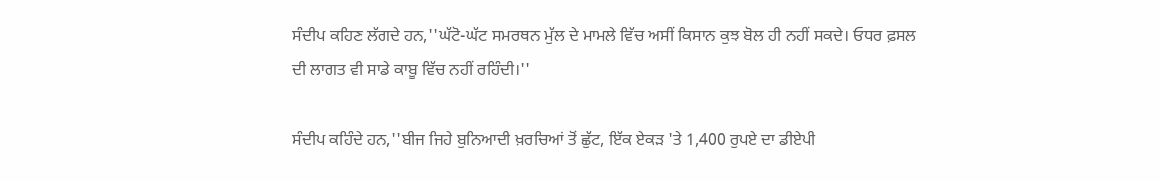ਸੰਦੀਪ ਕਹਿਣ ਲੱਗਦੇ ਹਨ,''ਘੱਟੋ-ਘੱਟ ਸਮਰਥਨ ਮੁੱਲ ਦੇ ਮਾਮਲੇ ਵਿੱਚ ਅਸੀਂ ਕਿਸਾਨ ਕੁਝ ਬੋਲ ਹੀ ਨਹੀਂ ਸਕਦੇ। ਓਧਰ ਫ਼ਸਲ ਦੀ ਲਾਗਤ ਵੀ ਸਾਡੇ ਕਾਬੂ ਵਿੱਚ ਨਹੀਂ ਰਹਿੰਦੀ।''

ਸੰਦੀਪ ਕਹਿੰਦੇ ਹਨ,''ਬੀਜ ਜਿਹੇ ਬੁਨਿਆਦੀ ਖ਼ਰਚਿਆਂ ਤੋਂ ਛੁੱਟ, ਇੱਕ ਏਕੜ 'ਤੇ 1,400 ਰੁਪਏ ਦਾ ਡੀਏਪੀ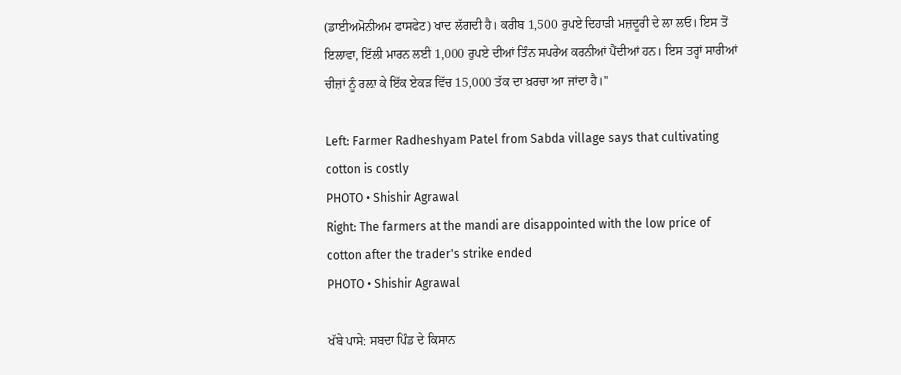(ਡਾਈਅਮੋਨੀਅਮ ਫਾਸਫੇਟ) ਖਾਦ ਲੱਗਦੀ ਹੈ। ਕਰੀਬ 1,500 ਰੁਪਏ ਦਿਹਾੜੀ ਮਜ਼ਦੂਰੀ ਦੇ ਲਾ ਲਓ। ਇਸ ਤੋਂ ਇਲਾਵਾ, ਇੱਲੀ ਮਾਰਨ ਲਈ 1,000 ਰੁਪਏ ਦੀਆਂ ਤਿੰਨ ਸਪਰੇਅ ਕਰਨੀਆਂ ਪੈਂਦੀਆਂ ਹਨ। ਇਸ ਤਰ੍ਹਾਂ ਸਾਰੀਆਂ ਚੀਜ਼ਾਂ ਨੂੰ ਰਲ਼ਾ ਕੇ ਇੱਕ ਏਕੜ ਵਿੱਚ 15,000 ਤੱਕ ਦਾ ਖ਼ਰਚਾ ਆ ਜਾਂਦਾ ਹੈ।''

Left: Farmer Radheshyam Patel from Sabda village says that cultivating cotton is costly
PHOTO • Shishir Agrawal
Right: The farmers at the mandi are disappointed with the low price of cotton after the trader's strike ended
PHOTO • Shishir Agrawal

ਖੱਬੇ ਪਾਸੇ: ਸਬਦਾ ਪਿੰਡ ਦੇ ਕਿਸਾਨ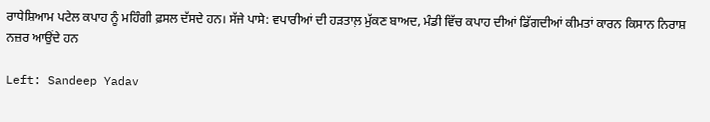ਰਾਧੇਸ਼ਿਆਮ ਪਟੇਲ ਕਪਾਹ ਨੂੰ ਮਹਿੰਗੀ ਫ਼ਸਲ ਦੱਸਦੇ ਹਨ। ਸੱਜੇ ਪਾਸੇ: ਵਪਾਰੀਆਂ ਦੀ ਹੜਤਾਲ਼ ਮੁੱਕਣ ਬਾਅਦ, ਮੰਡੀ ਵਿੱਚ ਕਪਾਹ ਦੀਆਂ ਡਿੱਗਦੀਆਂ ਕੀਮਤਾਂ ਕਾਰਨ ਕਿਸਾਨ ਨਿਰਾਸ਼ ਨਜ਼ਰ ਆਉਂਦੇ ਹਨ

Left: Sandeep Yadav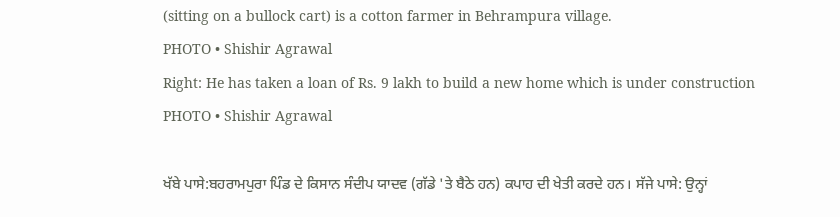(sitting on a bullock cart) is a cotton farmer in Behrampura village.
PHOTO • Shishir Agrawal
Right: He has taken a loan of Rs. 9 lakh to build a new home which is under construction
PHOTO • Shishir Agrawal

ਖੱਬੇ ਪਾਸੇ:ਬਹਰਾਮਪੁਰਾ ਪਿੰਡ ਦੇ ਕਿਸਾਨ ਸੰਦੀਪ ਯਾਦਵ (ਗੱਡੇ 'ਤੇ ਬੈਠੇ ਹਨ) ਕਪਾਹ ਦੀ ਖੇਤੀ ਕਰਦੇ ਹਨ। ਸੱਜੇ ਪਾਸੇ: ਉਨ੍ਹਾਂ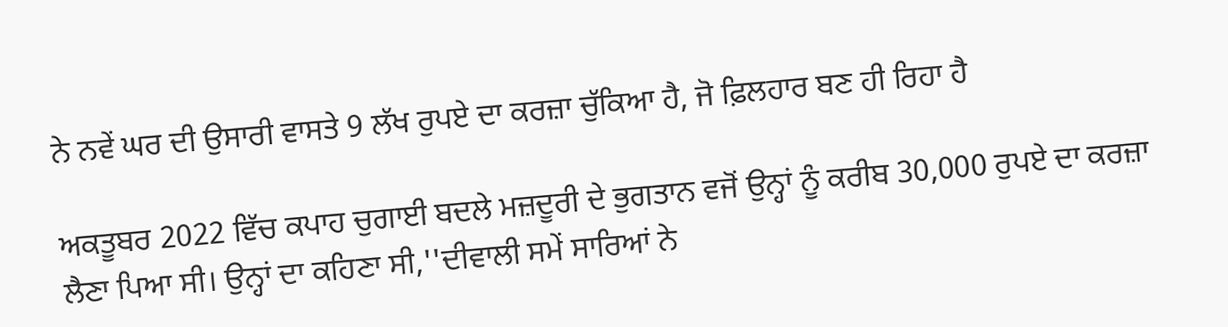ਨੇ ਨਵੇਂ ਘਰ ਦੀ ਉਸਾਰੀ ਵਾਸਤੇ 9 ਲੱਖ ਰੁਪਏ ਦਾ ਕਰਜ਼ਾ ਚੁੱਕਿਆ ਹੈ, ਜੋ ਫ਼ਿਲਹਾਰ ਬਣ ਹੀ ਰਿਹਾ ਹੈ

ਅਕਤੂਬਰ 2022 ਵਿੱਚ ਕਪਾਹ ਚੁਗਾਈ ਬਦਲੇ ਮਜ਼ਦੂਰੀ ਦੇ ਭੁਗਤਾਨ ਵਜੋਂ ਉਨ੍ਹਾਂ ਨੂੰ ਕਰੀਬ 30,000 ਰੁਪਏ ਦਾ ਕਰਜ਼ਾ ਲੈਣਾ ਪਿਆ ਸੀ। ਉਨ੍ਹਾਂ ਦਾ ਕਹਿਣਾ ਸੀ,''ਦੀਵਾਲੀ ਸਮੇਂ ਸਾਰਿਆਂ ਨੇ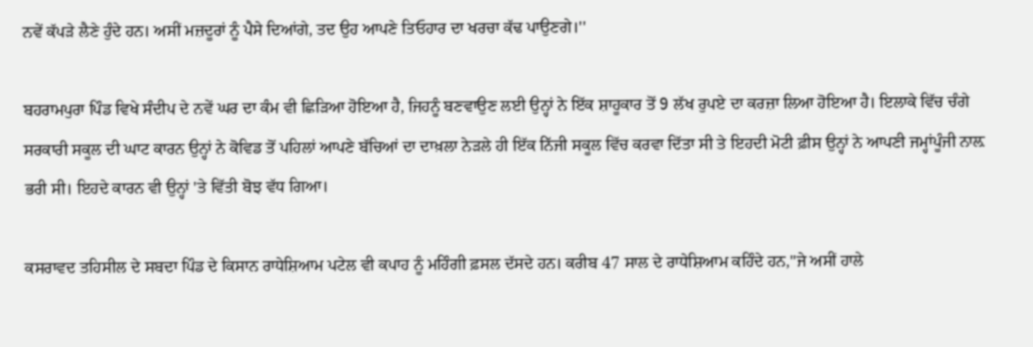ਨਵੇਂ ਕੱਪੜੇ ਲੈਣੇ ਹੁੰਦੇ ਹਨ। ਅਸੀਂ ਮਜ਼ਦੂਰਾਂ ਨੂੰ ਪੈਸੇ ਦਿਆਂਗੇ, ਤਦ ਉਹ ਆਪਣੇ ਤਿਓਹਾਰ ਦਾ ਖਰਚਾ ਕੱਢ ਪਾਉਣਗੇ।''

ਬਹਰਾਮਪੁਰਾ ਪਿੰਡ ਵਿਖੇ ਸੰਦੀਪ ਦੇ ਨਵੇਂ ਘਰ ਦਾ ਕੰਮ ਵੀ ਛਿੜਿਆ ਹੋਇਆ ਹੈ, ਜਿਹਨੂੰ ਬਣਵਾਉਣ ਲਈ ਉਨ੍ਹਾਂ ਨੇ ਇੱਕ ਸ਼ਾਹੂਕਾਰ ਤੋਂ 9 ਲੱਖ ਰੁਪਏ ਦਾ ਕਰਜ਼ਾ ਲਿਆ ਹੋਇਆ ਹੈ। ਇਲਾਕੇ ਵਿੱਚ ਚੰਗੇ ਸਰਕਾਰੀ ਸਕੂਲ ਦੀ ਘਾਟ ਕਾਰਨ ਉਨ੍ਹਾਂ ਨੇ ਕੋਵਿਡ ਤੋਂ ਪਹਿਲਾਂ ਆਪਣੇ ਬੱਚਿਆਂ ਦਾ ਦਾਖ਼ਲਾ ਨੇੜਲੇ ਹੀ ਇੱਕ ਨਿੱਜੀ ਸਕੂਲ ਵਿੱਚ ਕਰਵਾ ਦਿੱਤਾ ਸੀ ਤੇ ਇਹਦੀ ਮੋਟੀ ਫ਼ੀਸ ਉਨ੍ਹਾਂ ਨੇ ਆਪਣੀ ਜਮ੍ਹਾਂਪੂੰਜੀ ਨਾਲ਼ ਭਰੀ ਸੀ। ਇਹਦੇ ਕਾਰਨ ਵੀ ਉਨ੍ਹਾਂ 'ਤੇ ਵਿੱਤੀ ਬੋਝ ਵੱਧ ਗਿਆ।

ਕਸਰਾਵਦ ਤਹਿਸੀਲ ਦੇ ਸਬਦਾ ਪਿੰਡ ਦੇ ਕਿਸਾਨ ਰਾਧੇਸ਼ਿਆਮ ਪਟੇਲ ਵੀ ਕਪਾਹ ਨੂੰ ਮਹਿੰਗੀ ਫ਼ਸਲ ਦੱਸਦੇ ਹਨ। ਕਰੀਬ 47 ਸਾਲ ਦੇ ਰਾਧੇਸ਼ਿਆਮ ਕਹਿੰਦੇ ਹਨ,''ਜੇ ਅਸੀਂ ਹਾਲੇ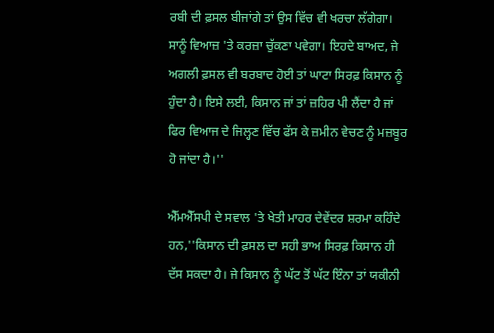ਰਬੀ ਦੀ ਫ਼ਸਲ ਬੀਜਾਂਗੇ ਤਾਂ ਉਸ ਵਿੱਚ ਵੀ ਖਰਚਾ ਲੱਗੇਗਾ। ਸਾਨੂੰ ਵਿਆਜ਼ 'ਤੇ ਕਰਜ਼ਾ ਚੁੱਕਣਾ ਪਵੇਗਾ। ਇਹਦੇ ਬਾਅਦ, ਜੇ ਅਗਲੀ ਫ਼ਸਲ ਵੀ ਬਰਬਾਦ ਹੋਈ ਤਾਂ ਘਾਟਾ ਸਿਰਫ਼ ਕਿਸਾਨ ਨੂੰ ਹੁੰਦਾ ਹੈ। ਇਸੇ ਲਈ, ਕਿਸਾਨ ਜਾਂ ਤਾਂ ਜ਼ਹਿਰ ਪੀ ਲੈਂਦਾ ਹੈ ਜਾਂ ਫਿਰ ਵਿਆਜ ਦੇ ਜਿਲ੍ਹਣ ਵਿੱਚ ਫੱਸ ਕੇ ਜ਼ਮੀਨ ਵੇਚਣ ਨੂੰ ਮਜ਼ਬੂਰ ਹੋ ਜਾਂਦਾ ਹੈ।''

ਐੱਮਐੱਸਪੀ ਦੇ ਸਵਾਲ 'ਤੇ ਖੇਤੀ ਮਾਹਰ ਦੇਵੇਂਦਰ ਸ਼ਰਮਾ ਕਹਿੰਦੇ ਹਨ,''ਕਿਸਾਨ ਦੀ ਫ਼ਸਲ ਦਾ ਸਹੀ ਭਾਅ ਸਿਰਫ਼ ਕਿਸਾਨ ਹੀ ਦੱਸ ਸਕਦਾ ਹੈ। ਜੇ ਕਿਸਾਨ ਨੂੰ ਘੱਟ ਤੋਂ ਘੱਟ ਇੰਨਾ ਤਾਂ ਯਕੀਨੀ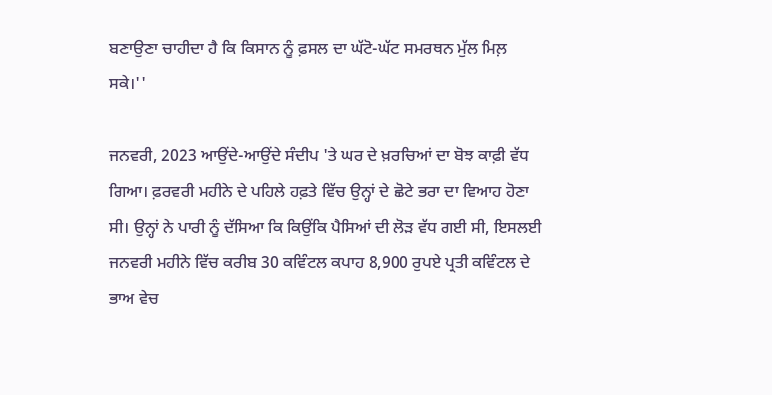ਬਣਾਉਣਾ ਚਾਹੀਦਾ ਹੈ ਕਿ ਕਿਸਾਨ ਨੂੰ ਫ਼ਸਲ ਦਾ ਘੱਟੋ-ਘੱਟ ਸਮਰਥਨ ਮੁੱਲ ਮਿਲ਼ ਸਕੇ।''

ਜਨਵਰੀ, 2023 ਆਉਂਦੇ-ਆਉਂਦੇ ਸੰਦੀਪ 'ਤੇ ਘਰ ਦੇ ਖ਼ਰਚਿਆਂ ਦਾ ਬੋਝ ਕਾਫ਼ੀ ਵੱਧ ਗਿਆ। ਫ਼ਰਵਰੀ ਮਹੀਨੇ ਦੇ ਪਹਿਲੇ ਹਫ਼ਤੇ ਵਿੱਚ ਉਨ੍ਹਾਂ ਦੇ ਛੋਟੇ ਭਰਾ ਦਾ ਵਿਆਹ ਹੋਣਾ ਸੀ। ਉਨ੍ਹਾਂ ਨੇ ਪਾਰੀ ਨੂੰ ਦੱਸਿਆ ਕਿ ਕਿਉਂਕਿ ਪੈਸਿਆਂ ਦੀ ਲੋੜ ਵੱਧ ਗਈ ਸੀ, ਇਸਲਈ ਜਨਵਰੀ ਮਹੀਨੇ ਵਿੱਚ ਕਰੀਬ 30 ਕਵਿੰਟਲ ਕਪਾਹ 8,900 ਰੁਪਏ ਪ੍ਰਤੀ ਕਵਿੰਟਲ ਦੇ ਭਾਅ ਵੇਚ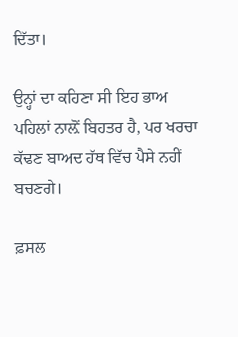ਦਿੱਤਾ।

ਉਨ੍ਹਾਂ ਦਾ ਕਹਿਣਾ ਸੀ ਇਹ ਭਾਅ ਪਹਿਲਾਂ ਨਾਲ਼ੋਂ ਬਿਹਤਰ ਹੈ, ਪਰ ਖਰਚਾ ਕੱਢਣ ਬਾਅਦ ਹੱਥ ਵਿੱਚ ਪੈਸੇ ਨਹੀਂ ਬਚਣਗੇ।

ਫ਼ਸਲ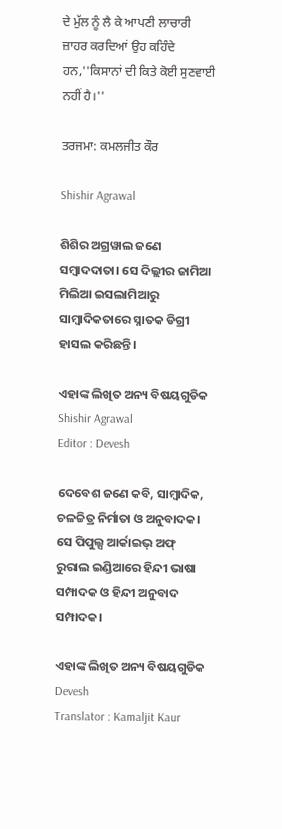ਦੇ ਮੁੱਲ ਨੂੰ ਲੈ ਕੇ ਆਪਣੀ ਲਾਚਾਰੀ ਜ਼ਾਹਰ ਕਰਦਿਆਂ ਉਹ ਕਹਿੰਦੇ ਹਨ,''ਕਿਸਾਨਾਂ ਦੀ ਕਿਤੇ ਕੋਈ ਸੁਣਵਾਈ ਨਹੀਂ ਹੈ।''

ਤਰਜਮਾ: ਕਮਲਜੀਤ ਕੌਰ

Shishir Agrawal

ଶିଶିର ଅଗ୍ରୱାଲ ଜଣେ ସମ୍ବାଦଦାତା। ସେ ଦିଲ୍ଲୀର ଜାମିଆ ମିଲିଆ ଇସଲାମିଆରୁ ସାମ୍ବାଦିକତାରେ ସ୍ନାତକ ଡିଗ୍ରୀ ହାସଲ କରିଛନ୍ତି।

ଏହାଙ୍କ ଲିଖିତ ଅନ୍ୟ ବିଷୟଗୁଡିକ Shishir Agrawal
Editor : Devesh

ଦେବେଶ ଜଣେ କବି, ସାମ୍ବାଦିକ, ଚଳଚ୍ଚିତ୍ର ନିର୍ମାତା ଓ ଅନୁବାଦକ। ସେ ପିପୁଲ୍ସ ଆର୍କାଇଭ୍‌ ଅଫ୍‌ ରୁରାଲ ଇଣ୍ଡିଆରେ ହିନ୍ଦୀ ଭାଷା ସମ୍ପାଦକ ଓ ହିନ୍ଦୀ ଅନୁବାଦ ସମ୍ପାଦକ।

ଏହାଙ୍କ ଲିଖିତ ଅନ୍ୟ ବିଷୟଗୁଡିକ Devesh
Translator : Kamaljit Kaur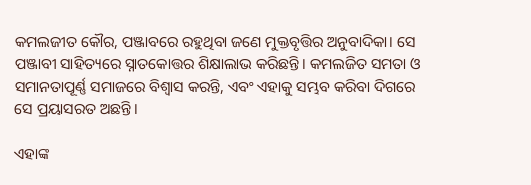କମଲଜୀତ କୌର, ପଞ୍ଜାବରେ ରହୁଥିବା ଜଣେ ମୁକ୍ତବୃତ୍ତିର ଅନୁବାଦିକା। ସେ ପଞ୍ଜାବୀ ସାହିତ୍ୟରେ ସ୍ନାତକୋତ୍ତର ଶିକ୍ଷାଲାଭ କରିଛନ୍ତି। କମଲଜିତ ସମତା ଓ ସମାନତାପୂର୍ଣ୍ଣ ସମାଜରେ ବିଶ୍ୱାସ କରନ୍ତି, ଏବଂ ଏହାକୁ ସମ୍ଭବ କରିବା ଦିଗରେ ସେ ପ୍ରୟାସରତ ଅଛନ୍ତି।

ଏହାଙ୍କ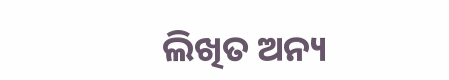ଲିଖିତ ଅନ୍ୟ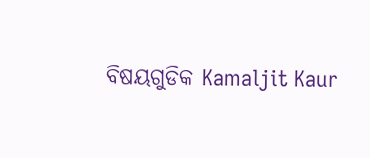ବିଷୟଗୁଡିକ Kamaljit Kaur